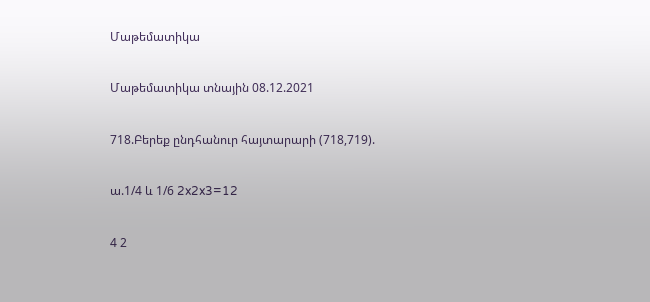Մաթեմատիկա

Մաթեմատիկա տնային 08.12.2021

718.Բերեք ընդհանուր հայտարարի (718,719).

ա.1/4 և 1/6 2x2x3=12

4 2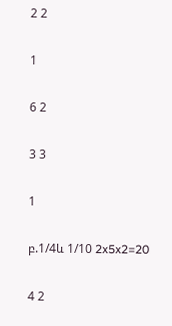2 2

1

6 2

3 3

1

բ.1/4և 1/10 2x5x2=20

4 2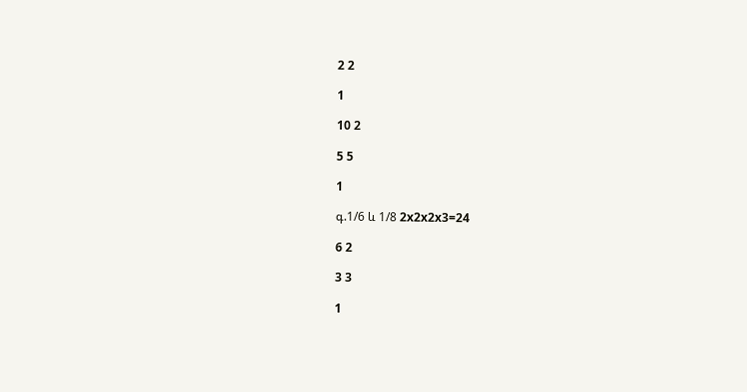2 2

1

10 2

5 5

1

գ.1/6 և 1/8 2x2x2x3=24

6 2

3 3

1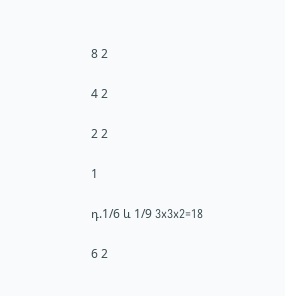8 2

4 2

2 2

1

դ.1/6 և 1/9 3x3x2=18

6 2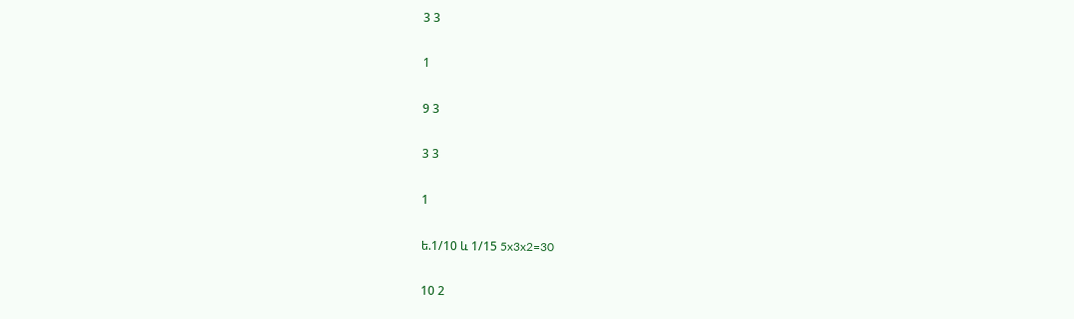3 3

1

9 3

3 3

1

ե.1/10 և 1/15 5x3x2=30

10 2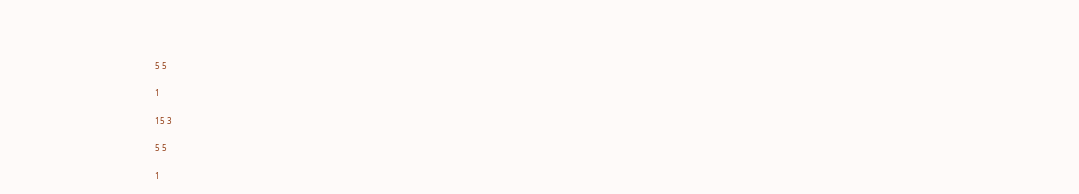5 5

1

15 3

5 5

1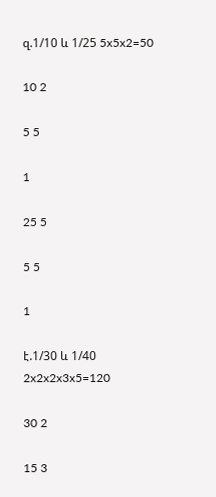զ.1/10 և 1/25 5x5x2=50

10 2

5 5

1

25 5

5 5

1

է.1/30 և 1/40 2x2x2x3x5=120

30 2

15 3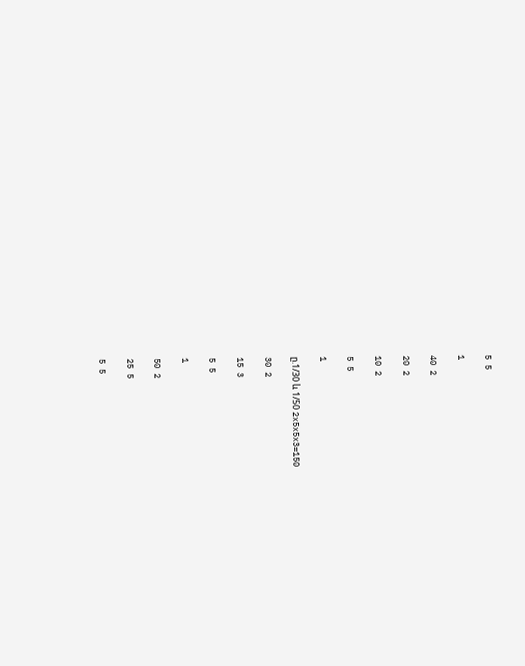5 5

1

40 2

20 2

10 2

5 5

1

ը.1/30 և 1/50 2x5x5x3=150

30 2

15 3

5 5

1

50 2

25 5

5 5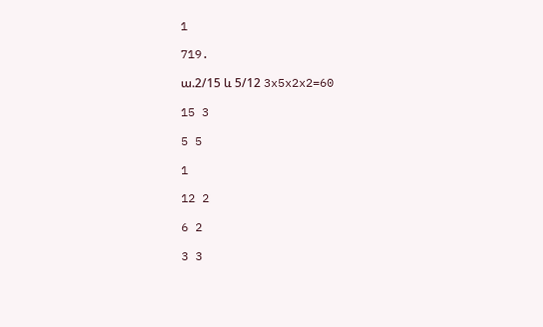1

719.

ա.2/15 և 5/12 3x5x2x2=60

15 3

5 5

1

12 2

6 2

3 3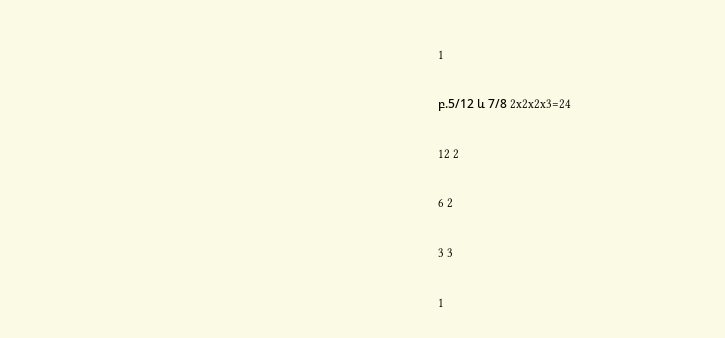1

բ.5/12 և 7/8 2x2x2x3=24

12 2

6 2

3 3

1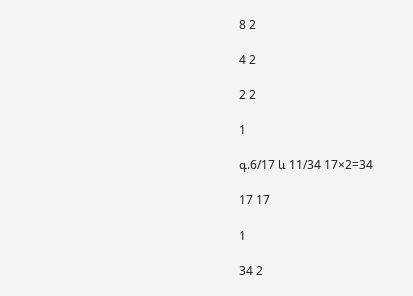8 2

4 2

2 2

1

գ.6/17 և 11/34 17×2=34

17 17

1

34 2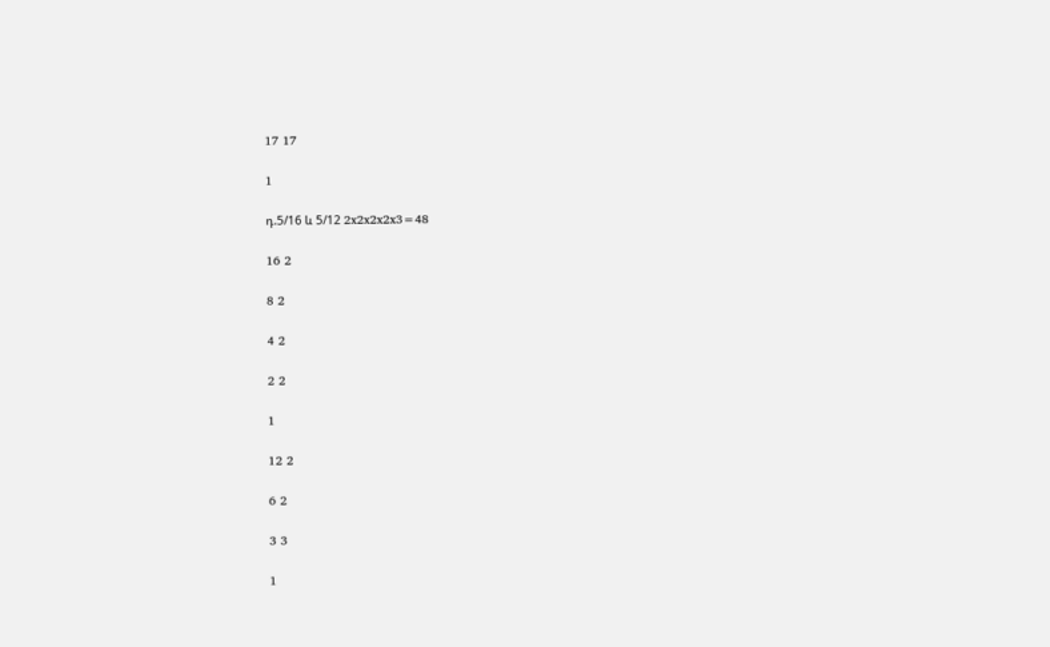17 17

1

դ.5/16 և 5/12 2x2x2x2x3=48

16 2

8 2

4 2

2 2

1

12 2

6 2

3 3

1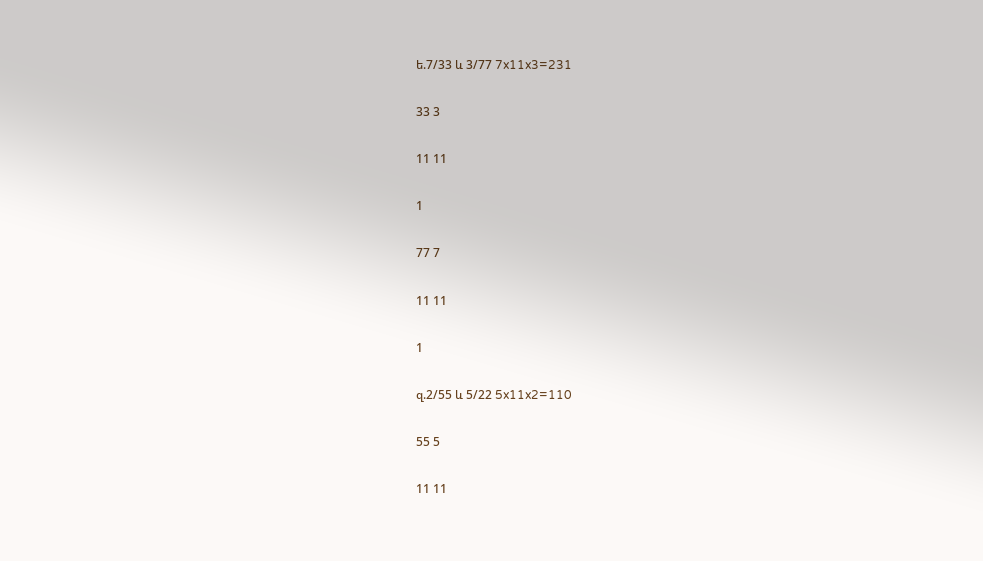ե.7/33 և 3/77 7x11x3=231

33 3

11 11

1

77 7

11 11

1

զ.2/55 և 5/22 5x11x2=110

55 5

11 11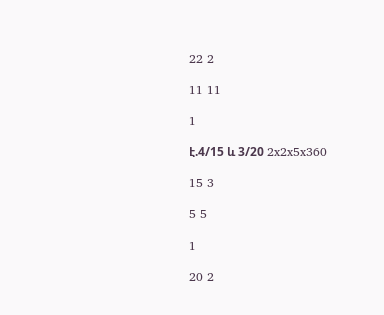22 2

11 11

1

է.4/15 և 3/20 2x2x5x360

15 3

5 5

1

20 2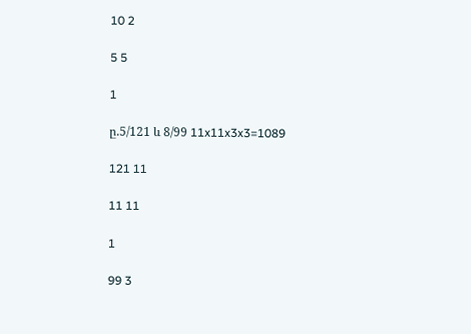10 2

5 5

1

ը.5/121 և 8/99 11x11x3x3=1089

121 11

11 11

1

99 3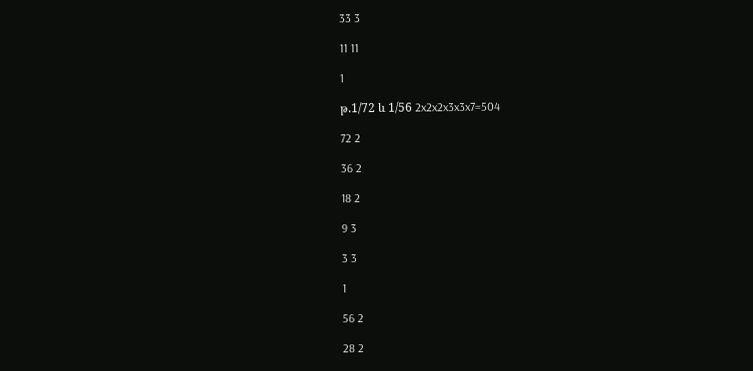33 3

11 11

1

թ.1/72 և 1/56 2x2x2x3x3x7=504

72 2

36 2

18 2

9 3

3 3

1

56 2

28 2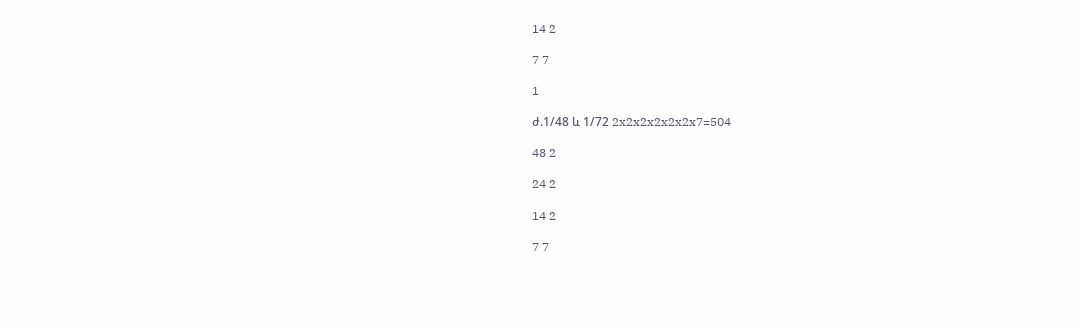14 2

7 7

1

ժ.1/48 և 1/72 2x2x2x2x2x2x7=504

48 2

24 2

14 2

7 7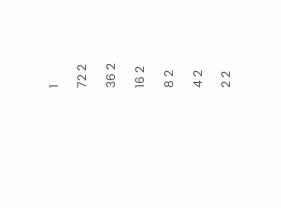1

72 2

36 2

16 2

8 2

4 2

2 2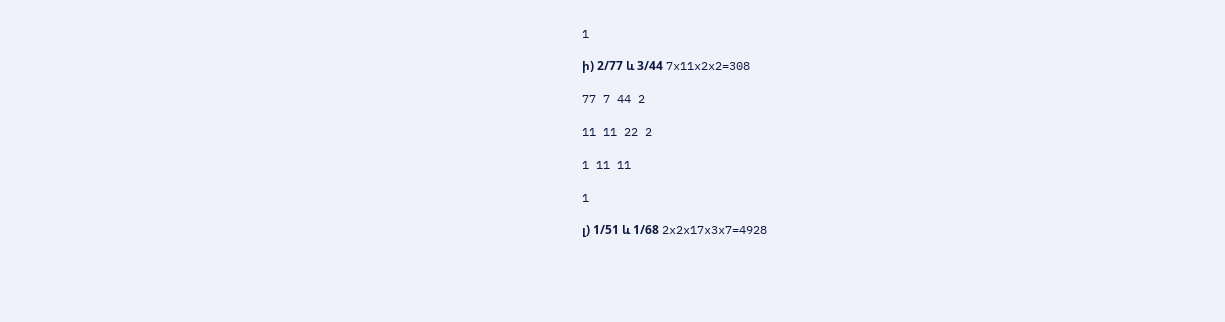1

ի) 2/77 և 3/44 7x11x2x2=308

77 7 44 2

11 11 22 2

1 11 11

1

լ) 1/51 և 1/68 2x2x17x3x7=4928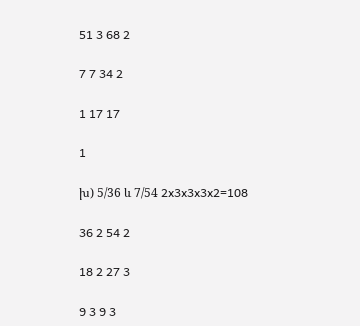51 3 68 2

7 7 34 2

1 17 17

1

խ) 5/36 և 7/54 2x3x3x3x2=108

36 2 54 2

18 2 27 3

9 3 9 3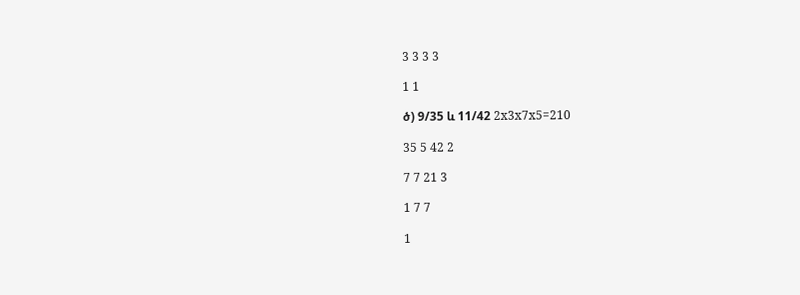3 3 3 3

1 1

ծ) 9/35 և 11/42 2x3x7x5=210

35 5 42 2

7 7 21 3

1 7 7

1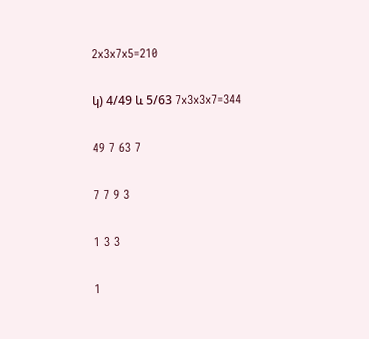2x3x7x5=210

կ) 4/49 և 5/63 7x3x3x7=344

49 7 63 7

7 7 9 3

1 3 3

1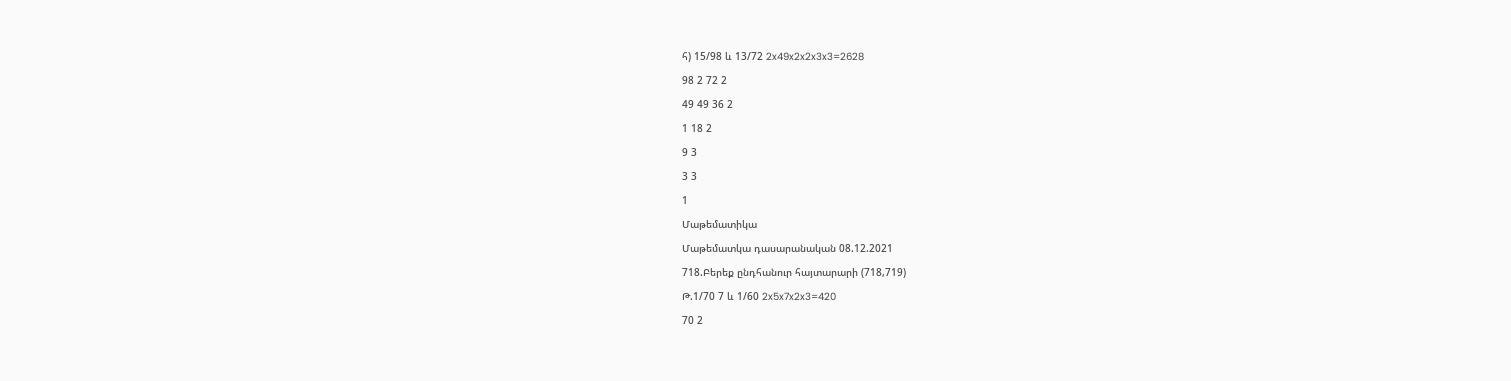հ) 15/98 և 13/72 2x49x2x2x3x3=2628

98 2 72 2

49 49 36 2

1 18 2

9 3

3 3

1

Մաթեմատիկա

Մաթեմատկա դասարանական 08.12.2021

718.Բերեք ընդհանուր հայտարարի (718,719)

Թ.1/70 7 և 1/60 2x5x7x2x3=420

70 2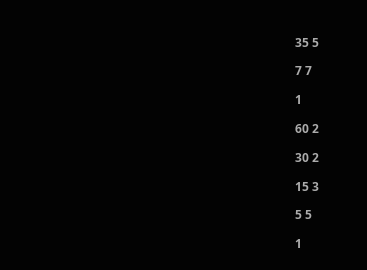35 5

7 7

1

60 2

30 2

15 3

5 5

1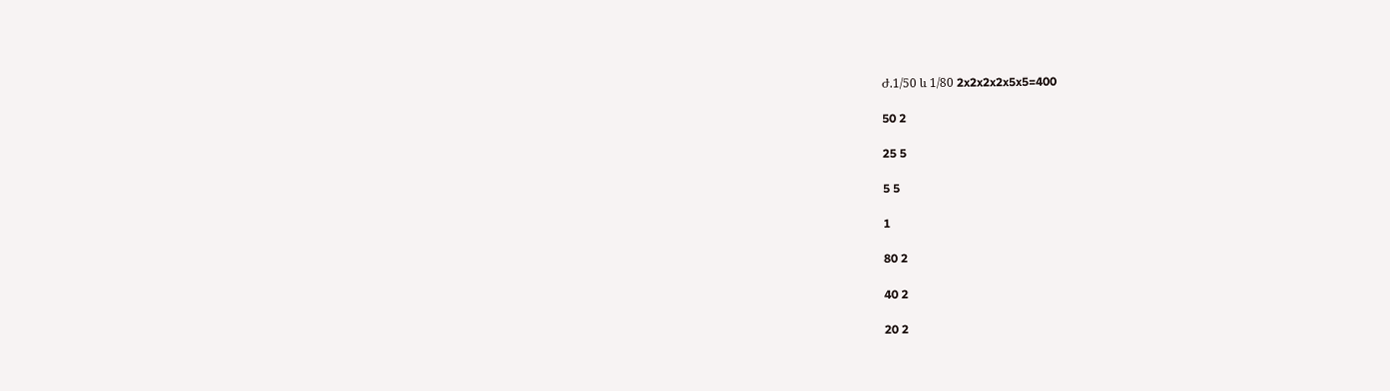Ժ.1/50 և 1/80 2x2x2x2x5x5=400

50 2

25 5

5 5

1

80 2

40 2

20 2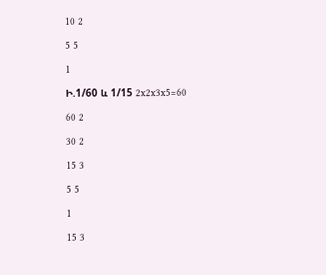10 2

5 5

1

Ի.1/60 և 1/15 2x2x3x5=60

60 2

30 2

15 3

5 5

1

15 3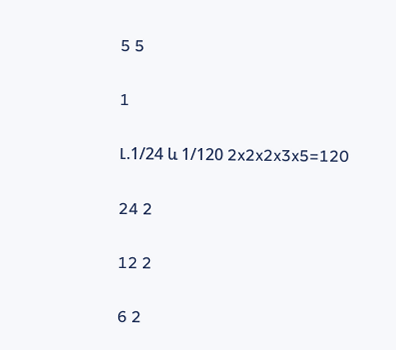5 5

1

Լ.1/24 և 1/120 2x2x2x3x5=120

24 2

12 2

6 2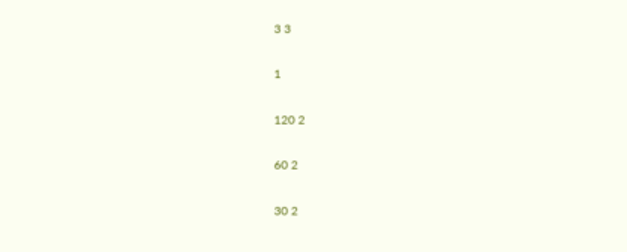3 3

1

120 2

60 2

30 2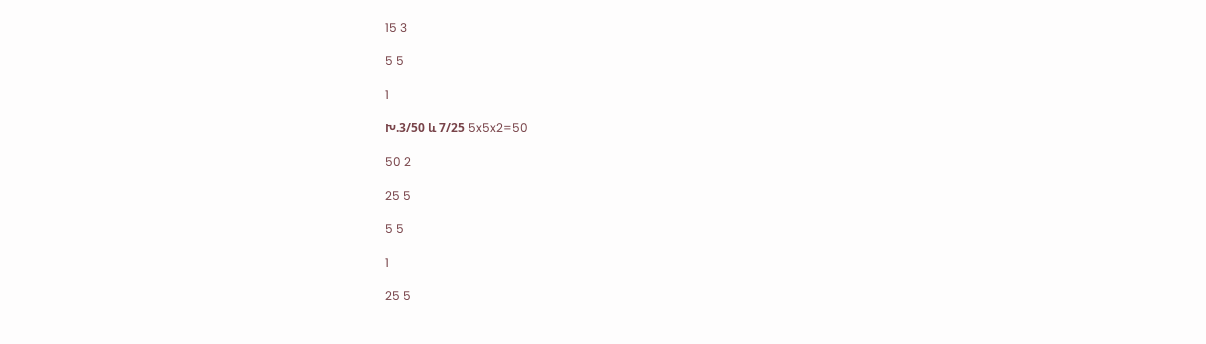15 3

5 5

1

Խ.3/50 և 7/25 5x5x2=50

50 2

25 5

5 5

1

25 5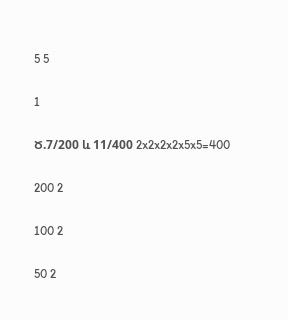5 5

1

Ծ.7/200 և 11/400 2x2x2x2x5x5=400

200 2

100 2

50 2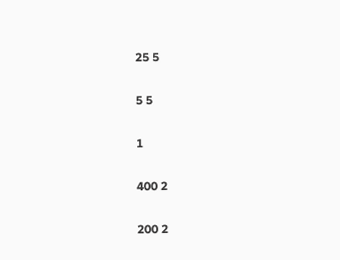25 5

5 5

1

400 2

200 2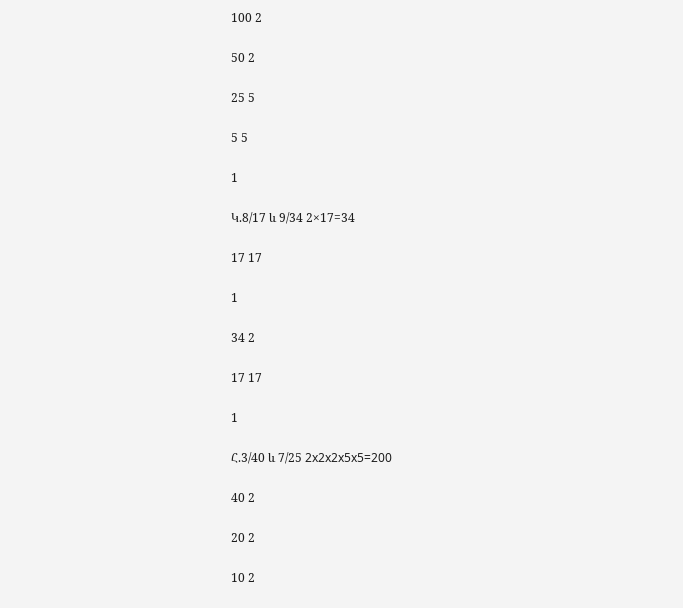100 2

50 2

25 5

5 5

1

Կ.8/17 և 9/34 2×17=34

17 17

1

34 2

17 17

1

Հ.3/40 և 7/25 2x2x2x5x5=200

40 2

20 2

10 2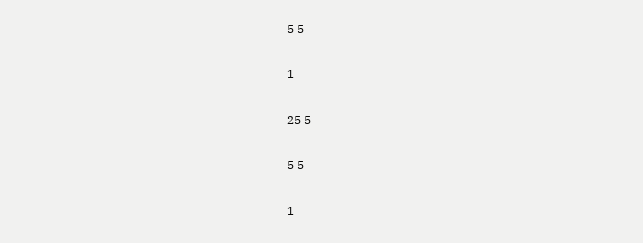5 5

1

25 5

5 5

1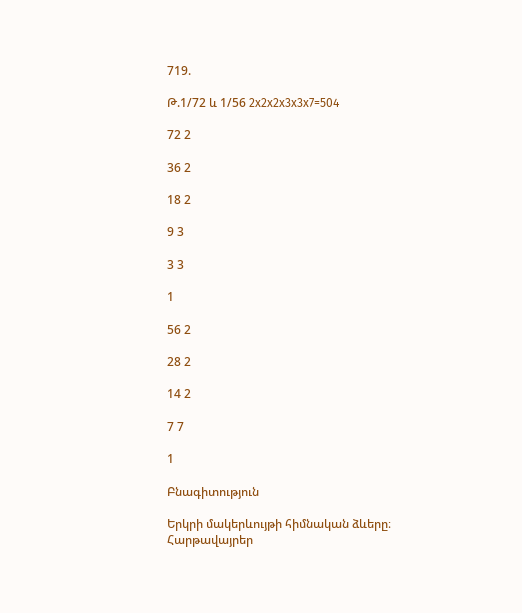719.

Թ.1/72 և 1/56 2x2x2x3x3x7=504

72 2

36 2

18 2

9 3

3 3

1

56 2

28 2

14 2

7 7

1

Բնագիտություն

Երկրի մակերևույթի հիմնական ձևերը։ Հարթավայրեր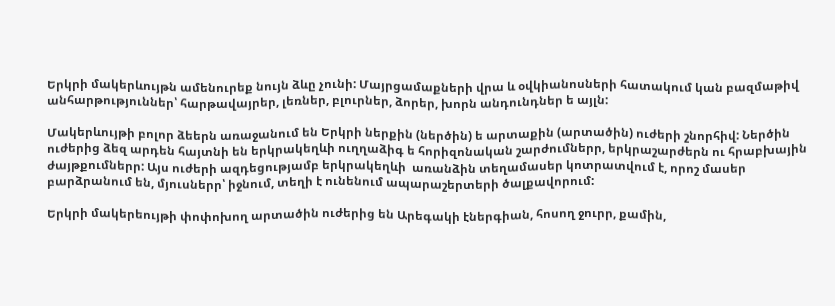Երկրի մակերևույթն ամենուրեք նույն ձևը չունի: Մայրցամաքների վրա և օվկիանոսների հատակում կան բազմաթիվ անհարթություններ՝ հարթավայրեր, լեռներ, բլուրներ, ձորեր, խորն անդունդներ ե այլն:

Մակերևույթի բոլոր ձեերն առաջանում են Երկրի ներքին (ներծին) ե արտաքին (արտածին) ուժերի շնորհիվ: Ներծին ուժերից ձեզ արդեն հայտնի են երկրակեղևի ուղղաձիգ ե հորիզոնական շարժումներր, երկրաշարժերն ու հրաբխային ժայթքումներր: Այս ուժերի ազդեցությամբ երկրակեղևի  առանձին տեղամասեր կոտրատվում է, որոշ մասեր բարձրանում են, մյուսներր՝ իջնում, տեղի է ունենում ապարաշերտերի ծալքավորում:

Երկրի մակերեույթի փոփոխող արտածին ուժերից են Արեգակի էներգիան, հոսող ջուրր, քամին,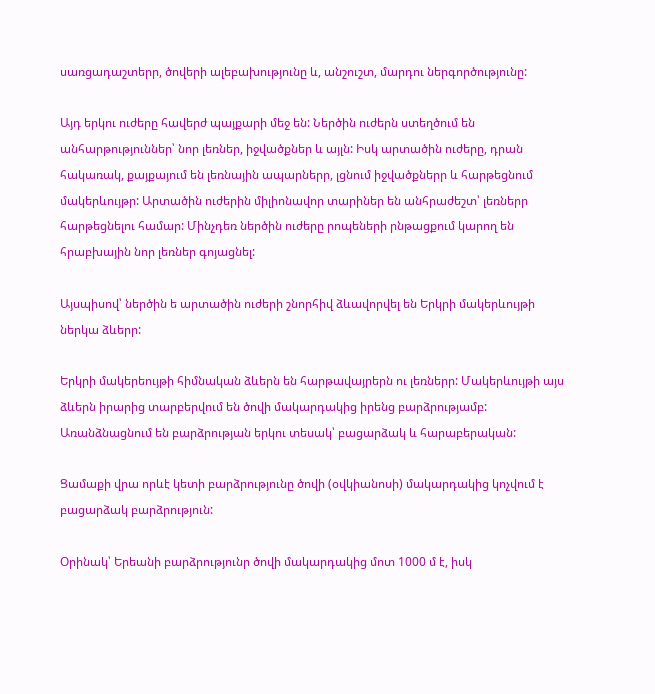սառցադաշտերր, ծովերի ալեբախությունը և, անշուշտ, մարդու ներգործությունը:

Այդ երկու ուժերը հավերժ պայքարի մեջ են: Ներծին ուժերն ստեղծում են անհարթություններ՝ նոր լեռներ, իջվածքներ և այլն: Իսկ արտածին ուժերը, դրան հակառակ, քայքայում են լեռնային ապարներր, լցնում իջվածքներր և հարթեցնում մակերևույթր: Արտածին ուժերին միլիոնավոր տարիներ են անհրաժեշտ՝ լեռներր հարթեցնելու համար: Մինչդեռ ներծին ուժերը րոպեների րնթացքում կարող են հրաբխային նոր լեռներ գոյացնել:

Այսպիսով՝ ներծին ե արտածին ուժերի շնորհիվ ձևավորվել են Երկրի մակերևույթի ներկա ձևերր:

Երկրի մակերեույթի հիմնական ձևերն են հարթավայրերն ու լեռներր: Մակերևույթի այս ձևերն իրարից տարբերվում են ծովի մակարդակից իրենց բարձրությամբ: Առանձնացնում են բարձրության երկու տեսակ՝ բացարձակ և հարաբերական:

Ցամաքի վրա որևէ կետի բարձրությունը ծովի (օվկիանոսի) մակարդակից կոչվում է բացարձակ բարձրություն:

Օրինակ՝ Երեանի բարձրությունր ծովի մակարդակից մոտ 1000 մ է, իսկ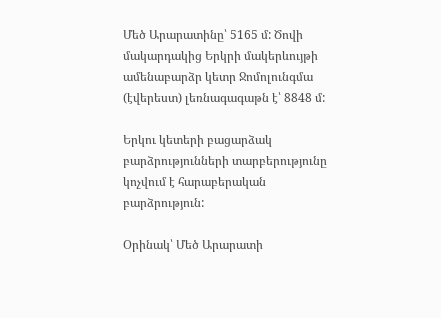Մեծ Արարատինը՝ 5165 մ: Ծովի մակարդակից Երկրի մակերևույթի ամենաբարձր կետր Ջոմոլունգմա (էվերեստ) լեռնագագաթն է՝ 8848 մ:

Երկու կետերի բացարձակ բարձրությունների տարբերությունը կոչվում է հարաբերական բարձրություն:

Օրինակ՝ Մեծ Արարատի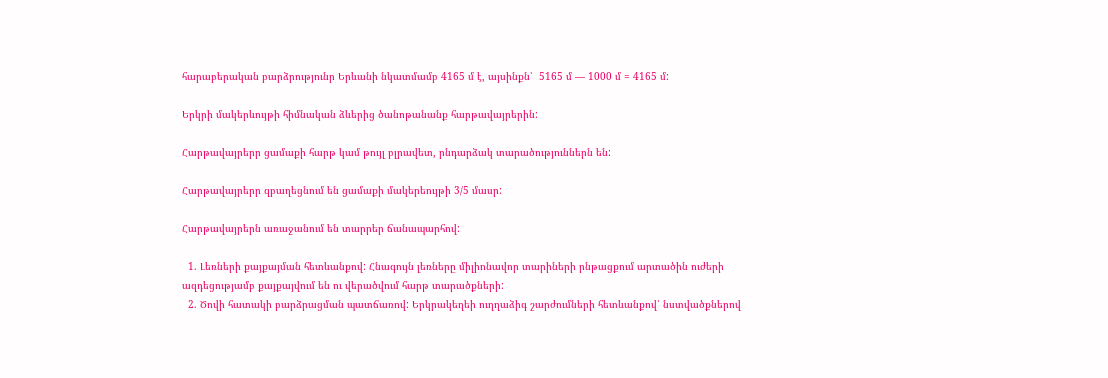հարաբերական բարձրությունր Երևանի նկատմամբ 4165 մ է, այսինքն՝  5165 մ — 1000 մ = 4165 մ:

Երկրի մակերևույթի հիմնական ձևերից ծանոթանանք հարթավայրերին:

Հարթավայրերր ցամաքի հարթ կամ թույլ բլրավետ, րնդարձակ տարածություններն են:

Հարթավայրերր զբաղեցնում են ցամաքի մակերեույթի 3/5 մասր:

Հարթավայրերն առաջանում են տարրեր ճանապարհով:

  1. Լեռների քայքայման հետևանքով: Հնագույն լեռները միլիոնավոր տարիների րնթացքում արտածին ուժերի ազդեցությամբ քայքայվում են ու վերածվում հարթ տարածքների:
  2. Ծովի հատակի բարձրացման պատճառով: Երկրակեղեի ուղղաձիգ շարժումների հետևանքով՝ նստվածքներով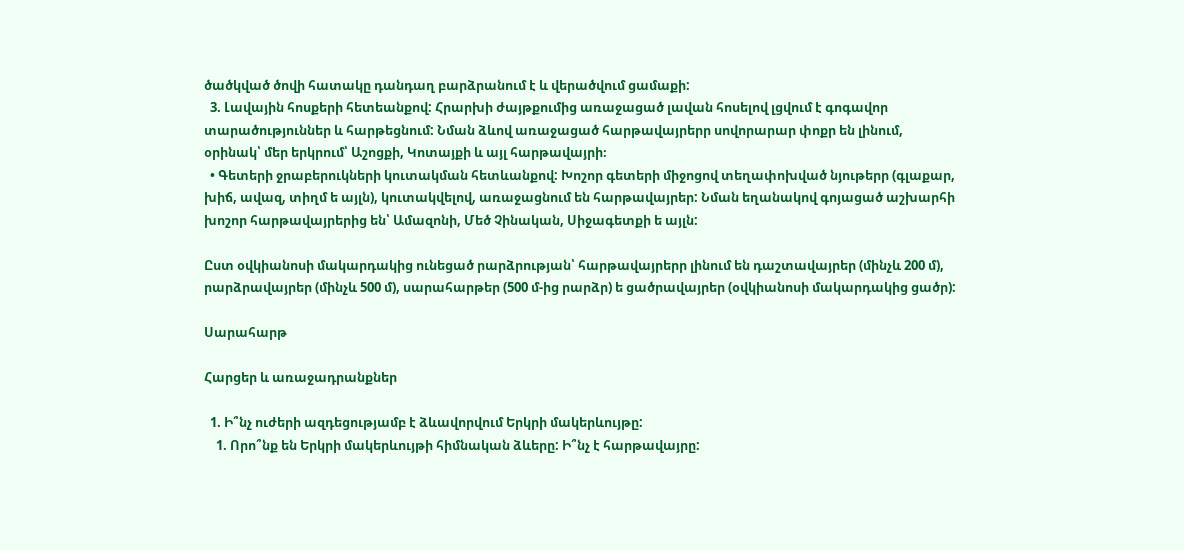ծածկված ծովի հատակը դանդաղ բարձրանում է և վերածվում ցամաքի:
  3. Լավային հոսքերի հետեանքով: Հրարխի ժայթքումից առաջացած լավան հոսելով լցվում է գոգավոր տարածություններ և հարթեցնում: Նման ձևով առաջացած հարթավայրերր սովորարար փոքր են լինում, օրինակ՝ մեր երկրում՝ Աշոցքի, Կոտայքի և այլ հարթավայրի։
  • Գետերի ջրաբերուկների կուտակման հետևանքով: Խոշոր գետերի միջոցով տեղափոխված նյութերր (գլաքար, խիճ, ավազ, տիղմ ե այլն), կուտակվելով, առաջացնում են հարթավայրեր: Նման եղանակով գոյացած աշխարհի խոշոր հարթավայրերից են՝ Ամազոնի, Մեծ Չինական, Սիջագետքի ե այլն:

Ըստ օվկիանոսի մակարդակից ունեցած րարձրության՝ հարթավայրերր լինում են դաշտավայրեր (մինչև 200 մ), րարձրավայրեր (մինչև 500 մ), սարահարթեր (500 մ-ից րարձր) ե ցածրավայրեր (օվկիանոսի մակարդակից ցածր):

Սարահարթ

Հարցեր և առաջադրանքներ

  1. Ի՞նչ ուժերի ազդեցությամբ է ձևավորվում Երկրի մակերևույթը:
    1. Որո՞նք են Երկրի մակերևույթի հիմնական ձևերը: Ի՞նչ է հարթավայրը: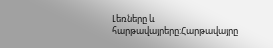Լեռները և հարթավայրերը:Հարթավայրը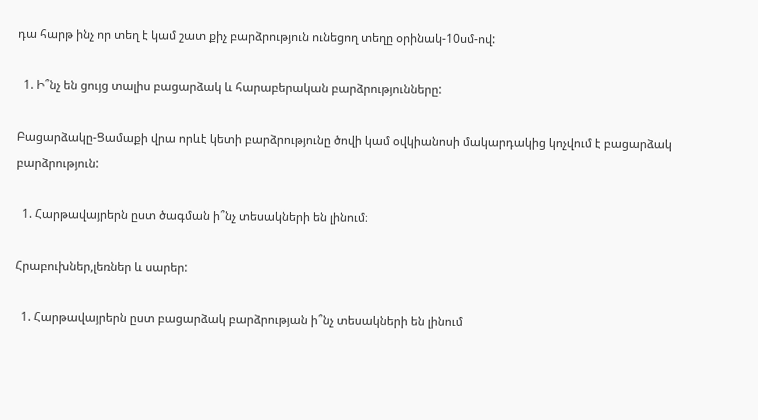դա հարթ ինչ որ տեղ է կամ շատ քիչ բարձրություն ունեցող տեղը օրինակ-10սմ-ով:

  1. Ի՞նչ են ցույց տալիս բացարձակ և հարաբերական բարձրությունները:

Բացարձակը-Ցամաքի վրա որևէ կետի բարձրությունը ծովի կամ օվկիանոսի մակարդակից կոչվում է բացարձակ բարձրություն:

  1. Հարթավայրերն ըստ ծագման ի՞նչ տեսակների են լինում։

Հրաբուխներ,լեռներ և սարեր:

  1. Հարթավայրերն ըստ բացարձակ բարձրության ի՞նչ տեսակների են լինում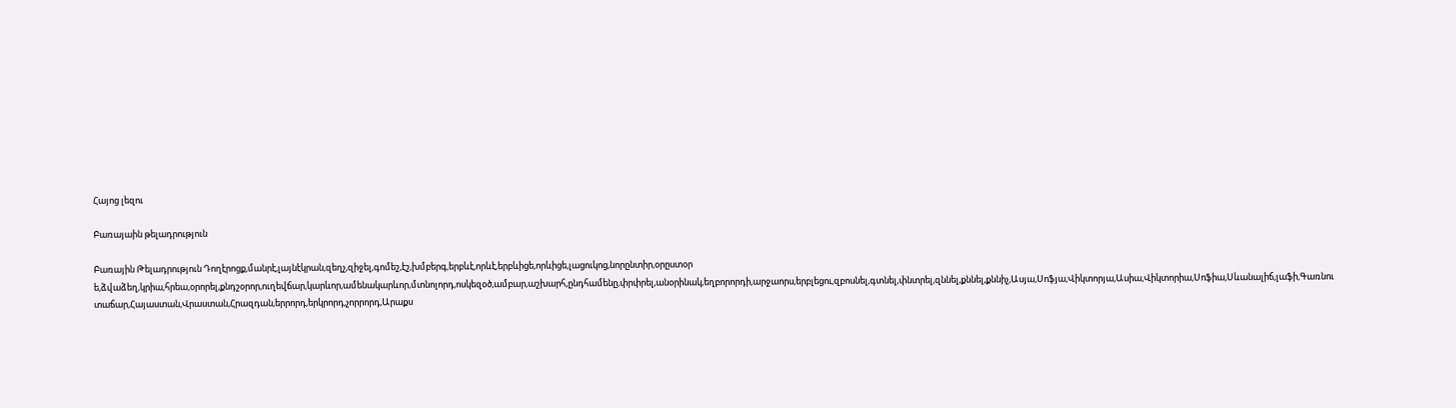Հայոց լեզու

Բառայաին թելադրություն

Բառային Թելադրություն Դողէրոցք,մանրէ,լայնէկրան,զեղչ,զիջել,գոմեշ,էշ,խմբերգ,երբևէ,որևէ,երբևիցե,որևիցե,լացուկոց,նորընտիր,օրըստօր ե,ձվաձեղ,կրիա,հրեա,օրորել,քնդշօրոր,ուղեվճար,կարևոր,ամենակարևոր,մտնոլորդ,ոսկեզօծ,ամբար,աշխարհ,ընդհամենը,փրփրել,անօրինակ,եղբորորդի,արջաորս,երբլեցու,զբոսնել,գտնել,փնտրել,զննել,քննել,քննիչ,Ասյա,Սոֆյա,Վիկտորյա,Ասիա,Վիկտորիա,Սոֆիա,Սևանալիճ,լաֆի,Գառնու տաճար,Հայաստան,Վրաստան,Հրազդան,երրորդ,երկրորդ,չորրորդ,Արաքս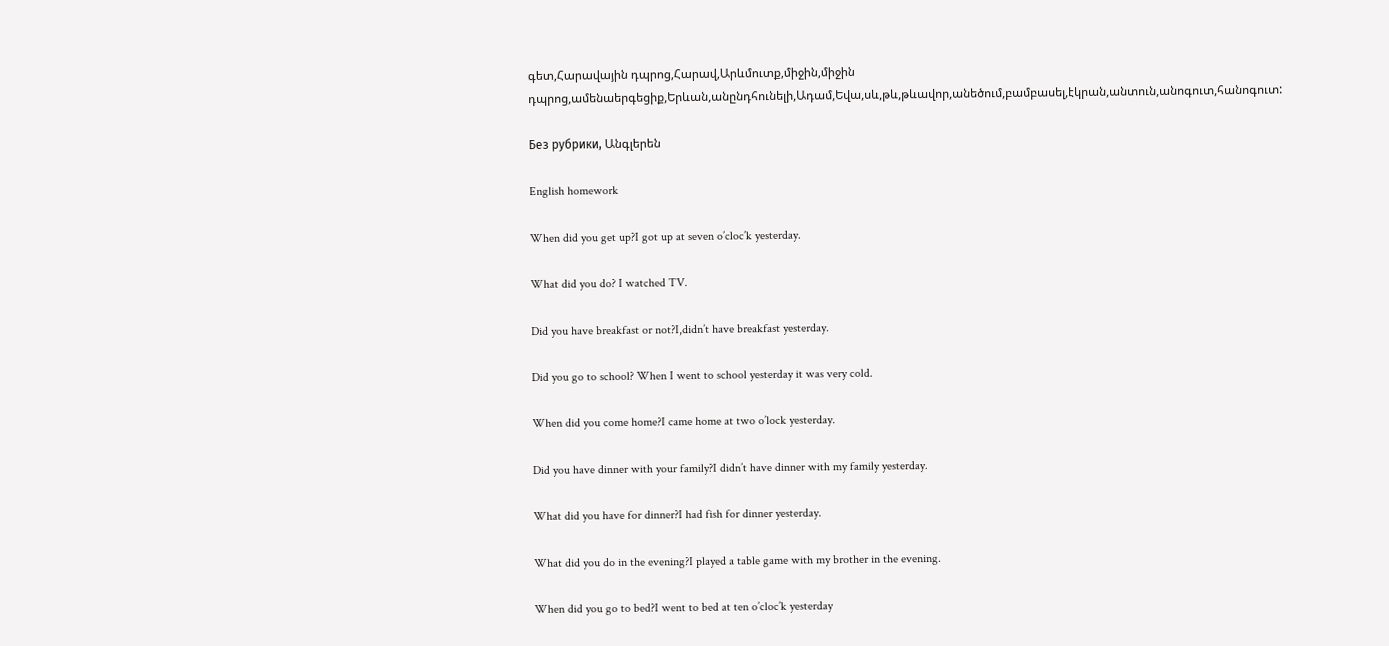գետ,Հարավային դպրոց,Հարավ,Արևմուտք,միջին,միջին դպրոց,ամենաերգեցիք,Երևան,անընդհունելի,Ադամ,Եվա,սև,թև,թևավոր,անեծում,բամբասել,էկրան,անտուն,անոգուտ,հանոգուտ:

Без рубрики, Անգլերեն

English homework

When did you get up?I got up at seven o’cloc’k yesterday.

What did you do? I watched TV.

Did you have breakfast or not?I,didn’t have breakfast yesterday.

Did you go to school? When I went to school yesterday it was very cold.

When did you come home?I came home at two o’lock yesterday.

Did you have dinner with your family?I didn’t have dinner with my family yesterday.

What did you have for dinner?I had fish for dinner yesterday.

What did you do in the evening?I played a table game with my brother in the evening.

When did you go to bed?I went to bed at ten o’cloc’k yesterday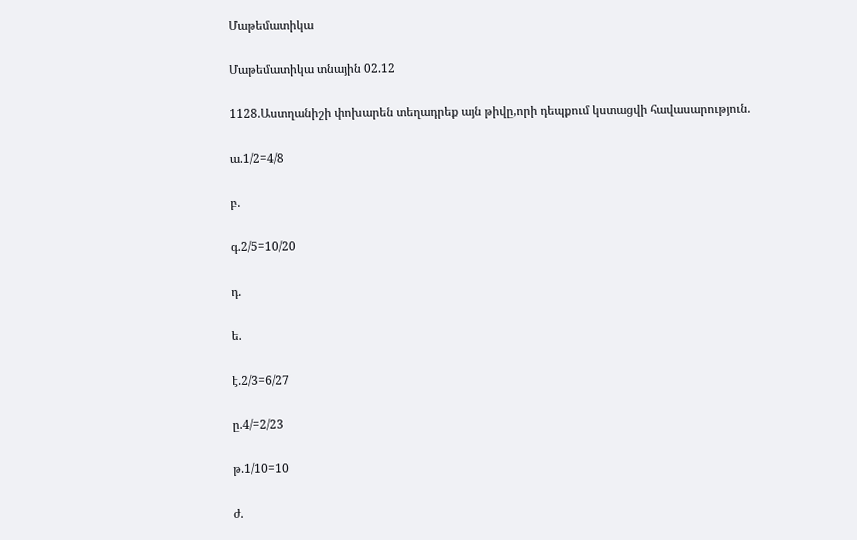Մաթեմատիկա

Մաթեմատիկա տնային 02.12

1128.Աստղանիշի փոխարեն տեղադրեք այն թիվը,որի դեպքում կստացվի հավասարություն.

ա.1/2=4/8

բ.

գ.2/5=10/20

դ.

ե.

է.2/3=6/27

ը.4/=2/23

թ.1/10=10

ժ.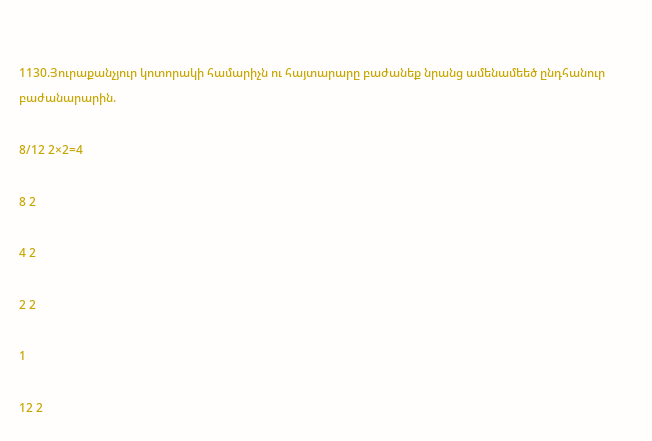1130.Յուրաքանչյուր կոտորակի համարիչն ու հայտարարը բաժանեք նրանց ամենամեեծ ընդհանուր բաժանարարին.

8/12 2×2=4

8 2

4 2

2 2

1

12 2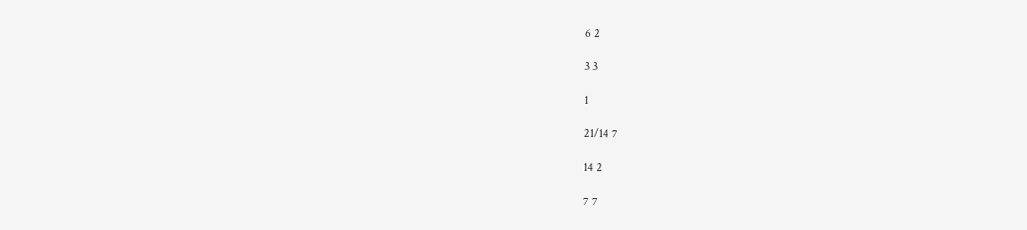6 2

3 3

1

21/14 7

14 2

7 7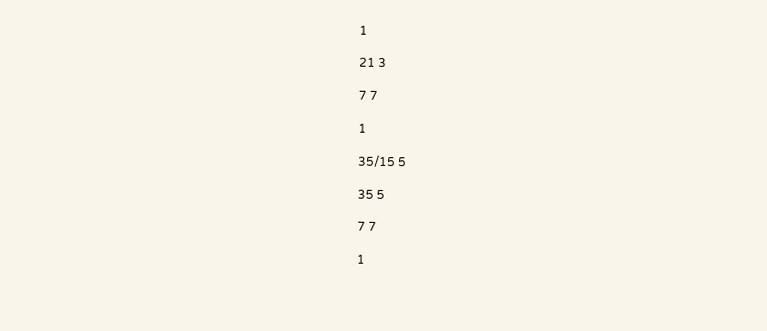1

21 3

7 7

1

35/15 5

35 5

7 7

1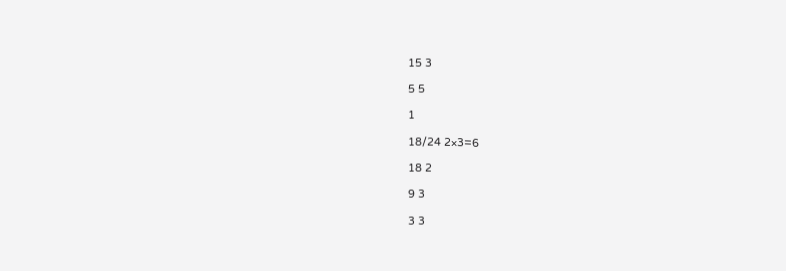15 3

5 5

1

18/24 2×3=6

18 2

9 3

3 3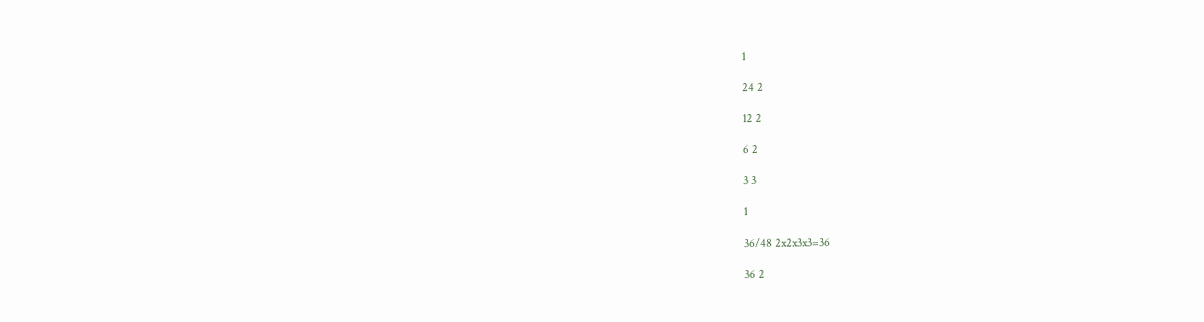1

24 2

12 2

6 2

3 3

1

36/48 2x2x3x3=36

36 2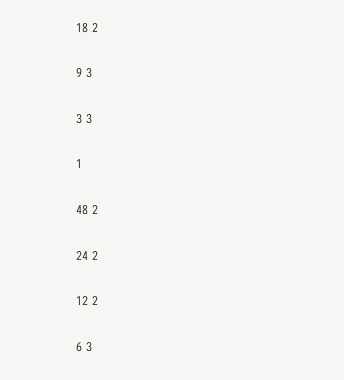18 2

9 3

3 3

1

48 2

24 2

12 2

6 3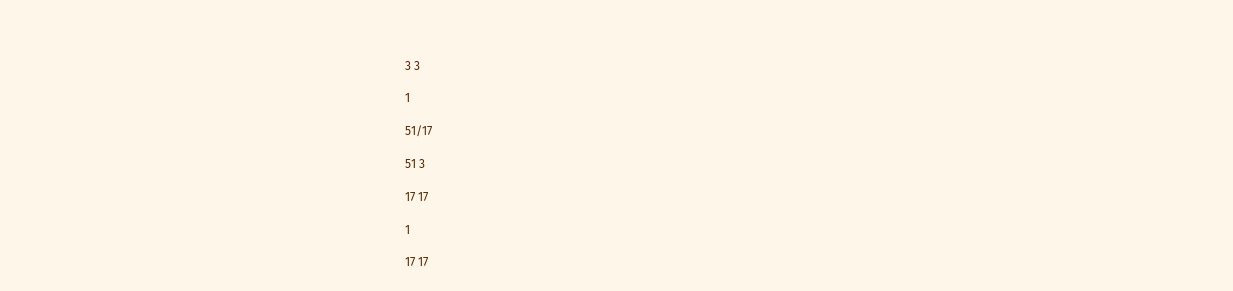3 3

1

51/17

51 3

17 17

1

17 17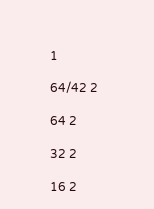1

64/42 2

64 2

32 2

16 2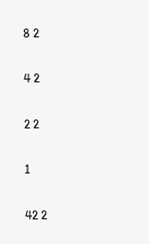8 2

4 2

2 2

1

42 2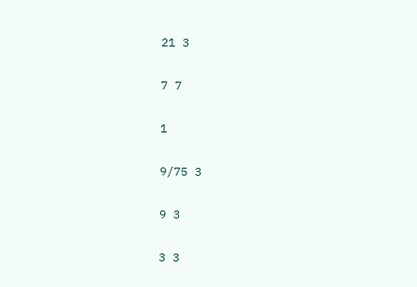21 3

7 7

1

9/75 3

9 3

3 3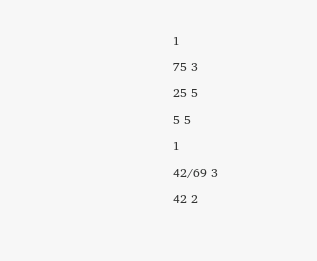1

75 3

25 5

5 5

1

42/69 3

42 2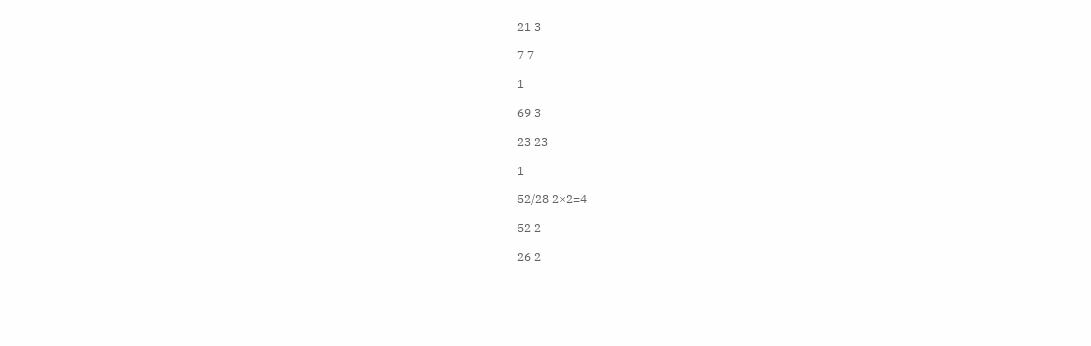21 3

7 7

1

69 3

23 23

1

52/28 2×2=4

52 2

26 2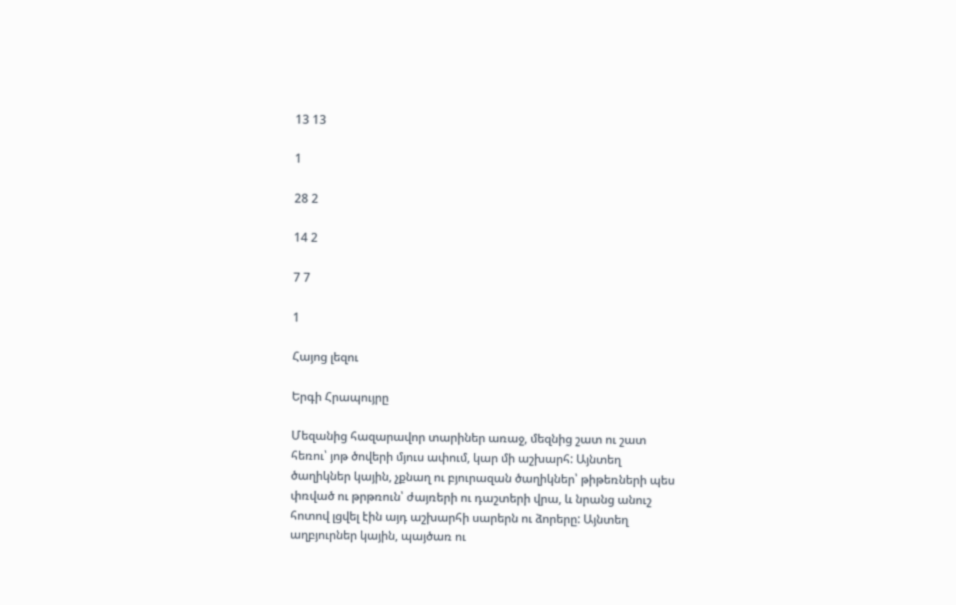13 13

1

28 2

14 2

7 7

1

Հայոց լեզու

Երգի Հրապույրը

Մեզանից հազարավոր տարիներ առաջ, մեզնից շատ ու շատ հեռու՝ յոթ ծովերի մյուս ափում, կար մի աշխարհ: Այնտեղ ծաղիկներ կային, չքնաղ ու բյուրազան ծաղիկներ՝ թիթեռների պես փռված ու թրթռուն՝ ժայռերի ու դաշտերի վրա, և նրանց անուշ հոտով լցվել էին այդ աշխարհի սարերն ու ձորերը: Այնտեղ աղբյուրներ կային, պայծառ ու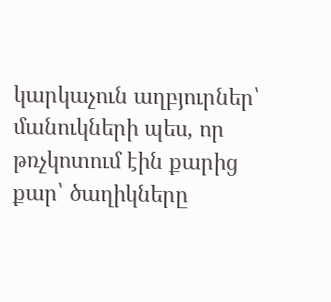կարկաչուն աղբյուրներ՝ մանուկների պես, որ թռչկոտում էին քարից քար՝ ծաղիկները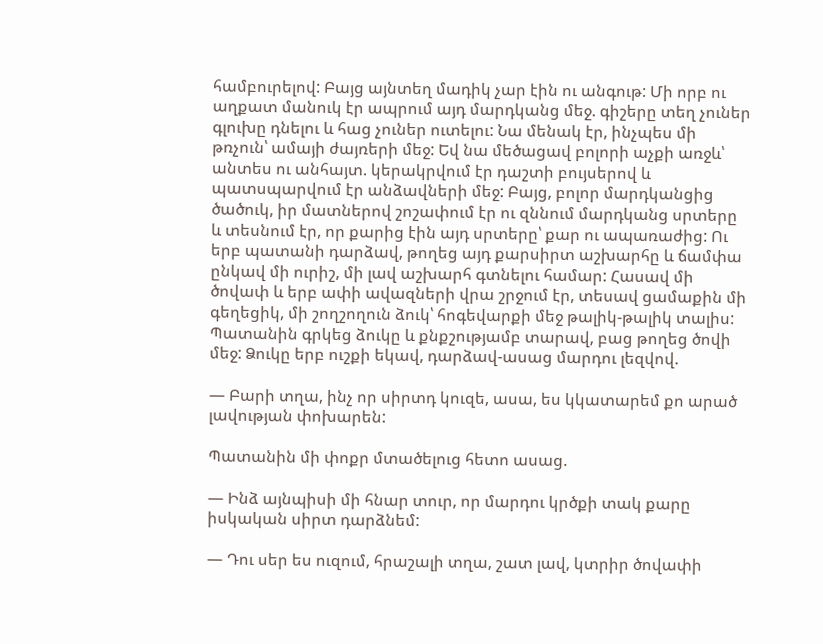համբուրելով: Բայց այնտեղ մադիկ չար էին ու անգութ: Մի որբ ու աղքատ մանուկ էր ապրում այդ մարդկանց մեջ. գիշերը տեղ չուներ գլուխը դնելու և հաց չուներ ուտելու: Նա մենակ էր, ինչպես մի թռչուն՝ ամայի ժայռերի մեջ: Եվ նա մեծացավ բոլորի աչքի առջև՝ անտես ու անհայտ. կերակրվում էր դաշտի բույսերով և պատսպարվում էր անձավների մեջ: Բայց, բոլոր մարդկանցից ծածուկ, իր մատներով շոշափում էր ու զննում մարդկանց սրտերը և տեսնում էր, որ քարից էին այդ սրտերը՝ քար ու ապառաժից: Ու երբ պատանի դարձավ, թողեց այդ քարսիրտ աշխարհը և ճամփա ընկավ մի ուրիշ, մի լավ աշխարհ գտնելու համար: Հասավ մի ծովափ և երբ ափի ավազների վրա շրջում էր, տեսավ ցամաքին մի գեղեցիկ, մի շողշողուն ձուկ՝ հոգեվարքի մեջ թալիկ-թալիկ տալիս: Պատանին գրկեց ձուկը և քնքշությամբ տարավ, բաց թողեց ծովի մեջ: Ձուկը երբ ուշքի եկավ, դարձավ-ասաց մարդու լեզվով.

— Բարի տղա, ինչ որ սիրտդ կուզե, ասա, ես կկատարեմ քո արած լավության փոխարեն:

Պատանին մի փոքր մտածելուց հետո ասաց.

— Ինձ այնպիսի մի հնար տուր, որ մարդու կրծքի տակ քարը իսկական սիրտ դարձնեմ:

— Դու սեր ես ուզում, հրաշալի տղա, շատ լավ, կտրիր ծովափի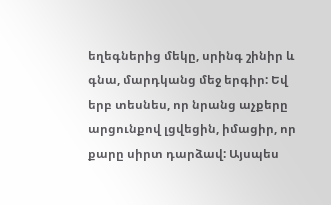եղեգներից մեկը, սրինգ շինիր և գնա, մարդկանց մեջ երգիր: Եվ երբ տեսնես, որ նրանց աչքերը արցունքով լցվեցին, իմացիր, որ քարը սիրտ դարձավ: Այսպես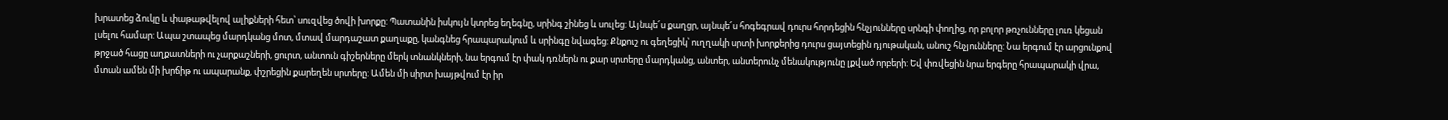խրատեց ձուկը և փաթաթվելով ալիքների հետ՝ սուզվեց ծովի խորքը: Պատանին իսկույն կտրեց եղեգնը, սրինգ շինեց և սուլեց: Այնպե՜ս քաղցր, այնպե՜ս հոգեգրավ դուրս հորդեցին հնչյունները սրնգի փողից, որ բոլոր թռչունները լուռ կեցան լսելու համար: Ապա շտապեց մարդկանց մոտ, մտավ մարդաշատ քաղաքը, կանգնեց հրապարակում և սրինգը նվագեց: Քնքուշ ու գեղեցիկ՝ ուղղակի սրտի խորքերից դուրս ցայտեցին դյութական, անուշ հնչյունները: Նա երգում էր արցունքով թրջած հացը աղքատների ու չարքաշների, ցուրտ, անտուն գիշերները մերկ տնանկների, նա երգում էր փակ դռներն ու քար սրտերը մարդկանց, անտեր, անտերունչ մենակությունը լքված որբերի: Եվ փռվեցին նրա երգերը հրապարակի վրա, մտան ամեն մի խրճիթ ու ապարանք, փշրեցին քարեղեն սրտերը: Ամեն մի սիրտ խայթվում էր իր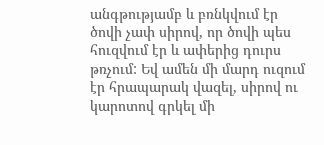անգթությամբ և բռնկվում էր ծովի չափ սիրով, որ ծովի պես հուզվում էր և ափերից դուրս թռչում: Եվ ամեն մի մարդ ուզում էր հրապարակ վազել, սիրով ու կարոտով գրկել մի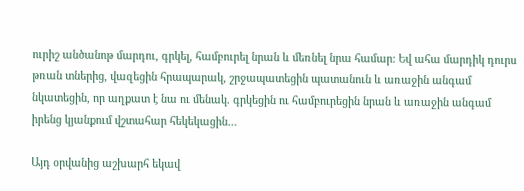ուրիշ անծանոթ մարդու, գրկել, համբուրել նրան և մեռնել նրա համար: Եվ ահա մարդիկ դուրս թռան տներից, վազեցին հրապարակ, շրջապատեցին պատանուն և առաջին անգամ նկատեցին, որ աղքատ է նա ու մենակ. գրկեցին ու համբուրեցին նրան և առաջին անգամ իրենց կյանքում վշտահար հեկեկացին…

Այդ օրվանից աշխարհ եկավ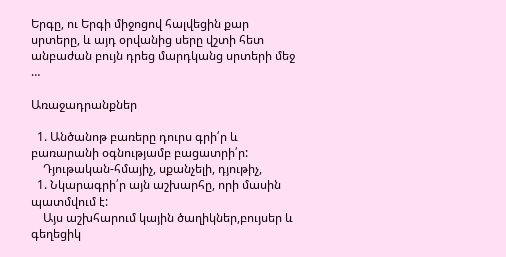Երգը, ու Երգի միջոցով հալվեցին քար սրտերը, և այդ օրվանից սերը վշտի հետ անբաժան բույն դրեց մարդկանց սրտերի մեջ …

Առաջադրանքներ

  1. Անծանոթ բառերը դուրս գրի՛ր և բառարանի օգնությամբ բացատրի՛ր:
    Դյութական-հմայիչ, սքանչելի, դյութիչ,
  1. Նկարագրի՛ր այն աշխարհը, որի մասին պատմվում է:
    Այս աշխհարում կային ծաղիկներ,բույսեր և գեղեցիկ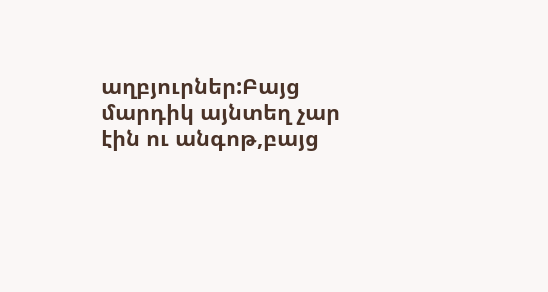աղբյուրներ:Բայց մարդիկ այնտեղ չար էին ու անգոթ,բայց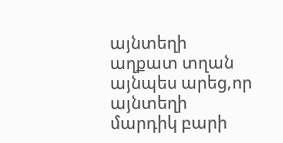այնտեղի աղքատ տղան այնպես արեց,որ այնտեղի մարդիկ բարի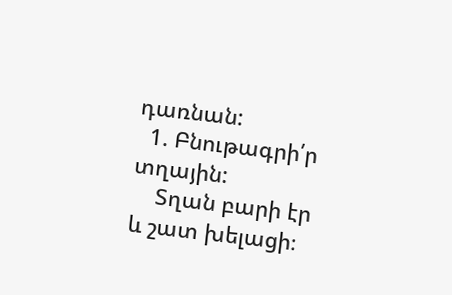դառնան:
  1. Բնութագրի՛ր տղային:
    Տղան բարի էր և շատ խելացի։